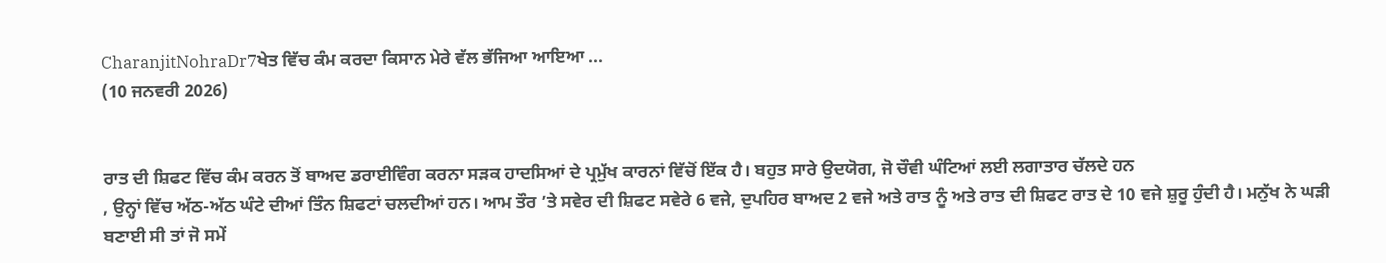CharanjitNohraDr7ਖੇਤ ਵਿੱਚ ਕੰਮ ਕਰਦਾ ਕਿਸਾਨ ਮੇਰੇ ਵੱਲ ਭੱਜਿਆ ਆਇਆ ...
(10 ਜਨਵਰੀ 2026)


ਰਾਤ ਦੀ ਸ਼ਿਫਟ ਵਿੱਚ ਕੰਮ ਕਰਨ ਤੋਂ ਬਾਅਦ ਡਰਾਈਵਿੰਗ ਕਰਨਾ ਸੜਕ ਹਾਦਸਿਆਂ ਦੇ ਪ੍ਰਮੁੱਖ ਕਾਰਨਾਂ ਵਿੱਚੋਂ ਇੱਕ ਹੈ। ਬਹੁਤ ਸਾਰੇ ਉਦਯੋਗ, ਜੋ ਚੌਵੀ ਘੰਟਿਆਂ ਲਈ ਲਗਾਤਾਰ ਚੱਲਦੇ ਹਨ
, ਉਨ੍ਹਾਂ ਵਿੱਚ ਅੱਠ-ਅੱਠ ਘੰਟੇ ਦੀਆਂ ਤਿੰਨ ਸ਼ਿਫਟਾਂ ਚਲਦੀਆਂ ਹਨ। ਆਮ ਤੌਰ ’ਤੇ ਸਵੇਰ ਦੀ ਸ਼ਿਫਟ ਸਵੇਰੇ 6 ਵਜੇ, ਦੁਪਹਿਰ ਬਾਅਦ 2 ਵਜੇ ਅਤੇ ਰਾਤ ਨੂੰ ਅਤੇ ਰਾਤ ਦੀ ਸ਼ਿਫਟ ਰਾਤ ਦੇ 10 ਵਜੇ ਸ਼ੁਰੂ ਹੁੰਦੀ ਹੈ। ਮਨੁੱਖ ਨੇ ਘੜੀ ਬਣਾਈ ਸੀ ਤਾਂ ਜੋ ਸਮੇਂ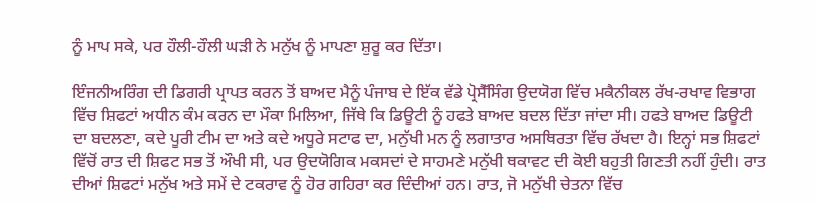ਨੂੰ ਮਾਪ ਸਕੇ, ਪਰ ਹੌਲੀ-ਹੌਲੀ ਘੜੀ ਨੇ ਮਨੁੱਖ ਨੂੰ ਮਾਪਣਾ ਸ਼ੁਰੂ ਕਰ ਦਿੱਤਾ।

ਇੰਜਨੀਅਰਿੰਗ ਦੀ ਡਿਗਰੀ ਪ੍ਰਾਪਤ ਕਰਨ ਤੋਂ ਬਾਅਦ ਮੈਨੂੰ ਪੰਜਾਬ ਦੇ ਇੱਕ ਵੱਡੇ ਪ੍ਰੋਸੈੱਸਿੰਗ ਉਦਯੋਗ ਵਿੱਚ ਮਕੈਨੀਕਲ ਰੱਖ-ਰਖਾਵ ਵਿਭਾਗ ਵਿੱਚ ਸ਼ਿਫਟਾਂ ਅਧੀਨ ਕੰਮ ਕਰਨ ਦਾ ਮੌਕਾ ਮਿਲਿਆ, ਜਿੱਥੇ ਕਿ ਡਿਊਟੀ ਨੂੰ ਹਫਤੇ ਬਾਅਦ ਬਦਲ ਦਿੱਤਾ ਜਾਂਦਾ ਸੀ। ਹਫਤੇ ਬਾਅਦ ਡਿਊਟੀ ਦਾ ਬਦਲਣਾ, ਕਦੇ ਪੂਰੀ ਟੀਮ ਦਾ ਅਤੇ ਕਦੇ ਅਧੂਰੇ ਸਟਾਫ ਦਾ, ਮਨੁੱਖੀ ਮਨ ਨੂੰ ਲਗਾਤਾਰ ਅਸਥਿਰਤਾ ਵਿੱਚ ਰੱਖਦਾ ਹੈ। ਇਨ੍ਹਾਂ ਸਭ ਸ਼ਿਫਟਾਂ ਵਿੱਚੋਂ ਰਾਤ ਦੀ ਸ਼ਿਫਟ ਸਭ ਤੋਂ ਔਖੀ ਸੀ, ਪਰ ਉਦਯੋਗਿਕ ਮਕਸਦਾਂ ਦੇ ਸਾਹਮਣੇ ਮਨੁੱਖੀ ਥਕਾਵਟ ਦੀ ਕੋਈ ਬਹੁਤੀ ਗਿਣਤੀ ਨਹੀਂ ਹੁੰਦੀ। ਰਾਤ ਦੀਆਂ ਸ਼ਿਫਟਾਂ ਮਨੁੱਖ ਅਤੇ ਸਮੇਂ ਦੇ ਟਕਰਾਵ ਨੂੰ ਹੋਰ ਗਹਿਰਾ ਕਰ ਦਿੰਦੀਆਂ ਹਨ। ਰਾਤ, ਜੋ ਮਨੁੱਖੀ ਚੇਤਨਾ ਵਿੱਚ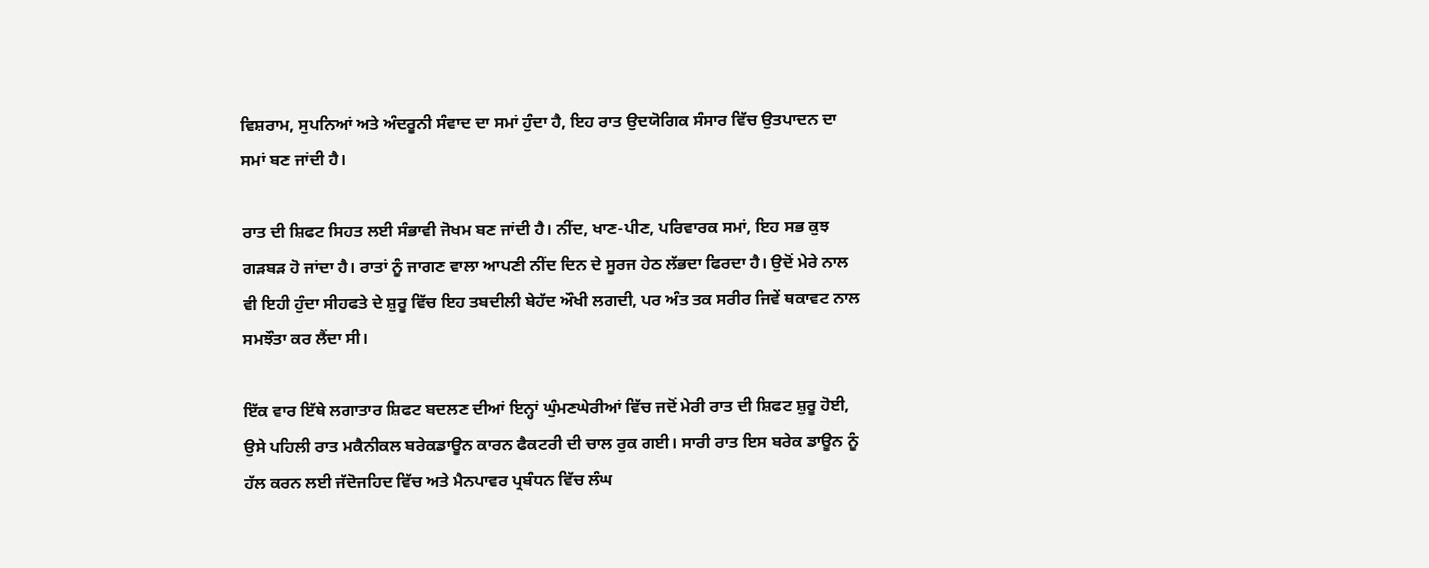ਵਿਸ਼ਰਾਮ, ਸੁਪਨਿਆਂ ਅਤੇ ਅੰਦਰੂਨੀ ਸੰਵਾਦ ਦਾ ਸਮਾਂ ਹੁੰਦਾ ਹੈ, ਇਹ ਰਾਤ ਉਦਯੋਗਿਕ ਸੰਸਾਰ ਵਿੱਚ ਉਤਪਾਦਨ ਦਾ ਸਮਾਂ ਬਣ ਜਾਂਦੀ ਹੈ।

ਰਾਤ ਦੀ ਸ਼ਿਫਟ ਸਿਹਤ ਲਈ ਸੰਭਾਵੀ ਜੋਖਮ ਬਣ ਜਾਂਦੀ ਹੈ। ਨੀਂਦ, ਖਾਣ-ਪੀਣ, ਪਰਿਵਾਰਕ ਸਮਾਂ, ਇਹ ਸਭ ਕੁਝ ਗੜਬੜ ਹੋ ਜਾਂਦਾ ਹੈ। ਰਾਤਾਂ ਨੂੰ ਜਾਗਣ ਵਾਲਾ ਆਪਣੀ ਨੀਂਦ ਦਿਨ ਦੇ ਸੂਰਜ ਹੇਠ ਲੱਭਦਾ ਫਿਰਦਾ ਹੈ। ਉਦੋਂ ਮੇਰੇ ਨਾਲ ਵੀ ਇਹੀ ਹੁੰਦਾ ਸੀਹਫਤੇ ਦੇ ਸ਼ੁਰੂ ਵਿੱਚ ਇਹ ਤਬਦੀਲੀ ਬੇਹੱਦ ਔਖੀ ਲਗਦੀ, ਪਰ ਅੰਤ ਤਕ ਸਰੀਰ ਜਿਵੇਂ ਥਕਾਵਟ ਨਾਲ ਸਮਝੌਤਾ ਕਰ ਲੈਂਦਾ ਸੀ।

ਇੱਕ ਵਾਰ ਇੱਥੇ ਲਗਾਤਾਰ ਸ਼ਿਫਟ ਬਦਲਣ ਦੀਆਂ ਇਨ੍ਹਾਂ ਘੁੰਮਣਘੇਰੀਆਂ ਵਿੱਚ ਜਦੋਂ ਮੇਰੀ ਰਾਤ ਦੀ ਸ਼ਿਫਟ ਸ਼ੁਰੂ ਹੋਈ, ਉਸੇ ਪਹਿਲੀ ਰਾਤ ਮਕੈਨੀਕਲ ਬਰੇਕਡਾਊਨ ਕਾਰਨ ਫੈਕਟਰੀ ਦੀ ਚਾਲ ਰੁਕ ਗਈ। ਸਾਰੀ ਰਾਤ ਇਸ ਬਰੇਕ ਡਾਊਨ ਨੂੰ ਹੱਲ ਕਰਨ ਲਈ ਜੱਦੋਜਹਿਦ ਵਿੱਚ ਅਤੇ ਮੈਨਪਾਵਰ ਪ੍ਰਬੰਧਨ ਵਿੱਚ ਲੰਘ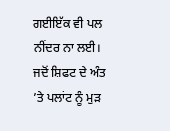ਗਈਇੱਕ ਵੀ ਪਲ ਨੀਂਦਰ ਨਾ ਲਈ। ਜਦੋਂ ਸ਼ਿਫਟ ਦੇ ਅੰਤ ’ਤੇ ਪਲਾਂਟ ਨੂੰ ਮੁੜ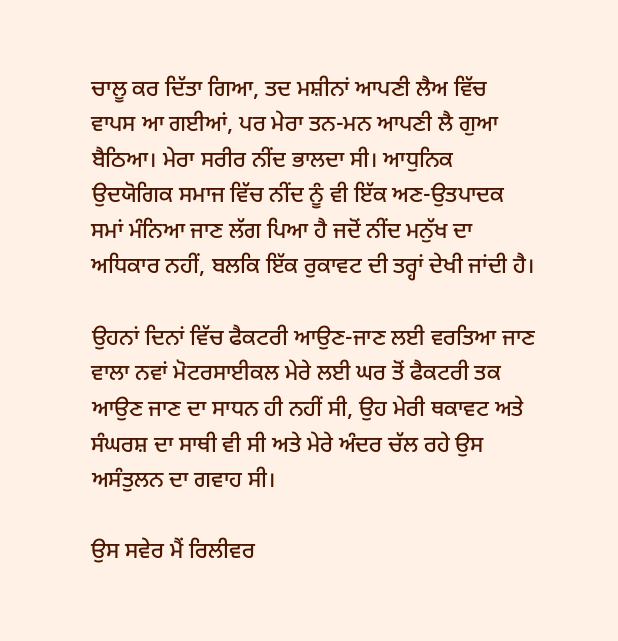ਚਾਲੂ ਕਰ ਦਿੱਤਾ ਗਿਆ, ਤਦ ਮਸ਼ੀਨਾਂ ਆਪਣੀ ਲੈਅ ਵਿੱਚ ਵਾਪਸ ਆ ਗਈਆਂ, ਪਰ ਮੇਰਾ ਤਨ-ਮਨ ਆਪਣੀ ਲੈ ਗੁਆ ਬੈਠਿਆ। ਮੇਰਾ ਸਰੀਰ ਨੀਂਦ ਭਾਲਦਾ ਸੀ। ਆਧੁਨਿਕ ਉਦਯੋਗਿਕ ਸਮਾਜ ਵਿੱਚ ਨੀਂਦ ਨੂੰ ਵੀ ਇੱਕ ਅਣ-ਉਤਪਾਦਕ ਸਮਾਂ ਮੰਨਿਆ ਜਾਣ ਲੱਗ ਪਿਆ ਹੈ ਜਦੋਂ ਨੀਂਦ ਮਨੁੱਖ ਦਾ ਅਧਿਕਾਰ ਨਹੀਂ, ਬਲਕਿ ਇੱਕ ਰੁਕਾਵਟ ਦੀ ਤਰ੍ਹਾਂ ਦੇਖੀ ਜਾਂਦੀ ਹੈ।

ਉਹਨਾਂ ਦਿਨਾਂ ਵਿੱਚ ਫੈਕਟਰੀ ਆਉਣ-ਜਾਣ ਲਈ ਵਰਤਿਆ ਜਾਣ ਵਾਲਾ ਨਵਾਂ ਮੋਟਰਸਾਈਕਲ ਮੇਰੇ ਲਈ ਘਰ ਤੋਂ ਫੈਕਟਰੀ ਤਕ ਆਉਣ ਜਾਣ ਦਾ ਸਾਧਨ ਹੀ ਨਹੀਂ ਸੀ, ਉਹ ਮੇਰੀ ਥਕਾਵਟ ਅਤੇ ਸੰਘਰਸ਼ ਦਾ ਸਾਥੀ ਵੀ ਸੀ ਅਤੇ ਮੇਰੇ ਅੰਦਰ ਚੱਲ ਰਹੇ ਉਸ ਅਸੰਤੁਲਨ ਦਾ ਗਵਾਹ ਸੀ।

ਉਸ ਸਵੇਰ ਮੈਂ ਰਿਲੀਵਰ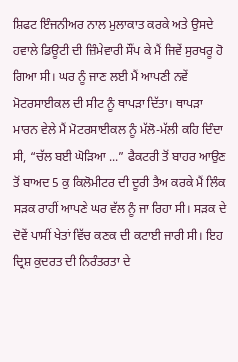ਸ਼ਿਫਟ ਇੰਜਨੀਅਰ ਨਾਲ ਮੁਲਾਕਾਤ ਕਰਕੇ ਅਤੇ ਉਸਦੇ ਹਵਾਲੇ ਡਿਊਟੀ ਦੀ ਜ਼ਿੰਮੇਵਾਰੀ ਸੌਂਪ ਕੇ ਮੈਂ ਜਿਵੇਂ ਸੁਰਖਰੂ ਹੋ ਗਿਆ ਸੀ। ਘਰ ਨੂੰ ਜਾਣ ਲਈ ਮੈਂ ਆਪਣੀ ਨਵੇਂ ਮੋਟਰਸਾਈਕਲ ਦੀ ਸੀਟ ਨੂੰ ਥਾਪੜਾ ਦਿੱਤਾ। ਥਾਪੜਾ ਮਾਰਨ ਵੇਲੇ ਮੈਂ ਮੋਟਰਸਾਈਕਲ ਨੂੰ ਮੱਲੋ-ਮੱਲੀ ਕਹਿ ਦਿੰਦਾ ਸੀ, “ਚੱਲ ਬਈ ਘੋੜਿਆ ...” ਫੈਕਟਰੀ ਤੋਂ ਬਾਹਰ ਆਉਣ ਤੋਂ ਬਾਅਦ 5 ਕੁ ਕਿਲੋਮੀਟਰ ਦੀ ਦੂਰੀ ਤੈਅ ਕਰਕੇ ਮੈਂ ਲਿੰਕ ਸੜਕ ਰਾਹੀਂ ਆਪਣੇ ਘਰ ਵੱਲ ਨੂੰ ਜਾ ਰਿਹਾ ਸੀ। ਸੜਕ ਦੇ ਦੋਵੇਂ ਪਾਸੀਂ ਖੇਤਾਂ ਵਿੱਚ ਕਣਕ ਦੀ ਕਟਾਈ ਜਾਰੀ ਸੀ। ਇਹ ਦ੍ਰਿਸ਼ ਕੁਦਰਤ ਦੀ ਨਿਰੰਤਰਤਾ ਦੇ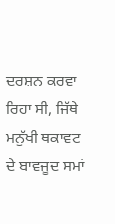ਦਰਸ਼ਨ ਕਰਵਾ ਰਿਹਾ ਸੀ, ਜਿੱਥੇ ਮਨੁੱਖੀ ਥਕਾਵਟ ਦੇ ਬਾਵਜੂਦ ਸਮਾਂ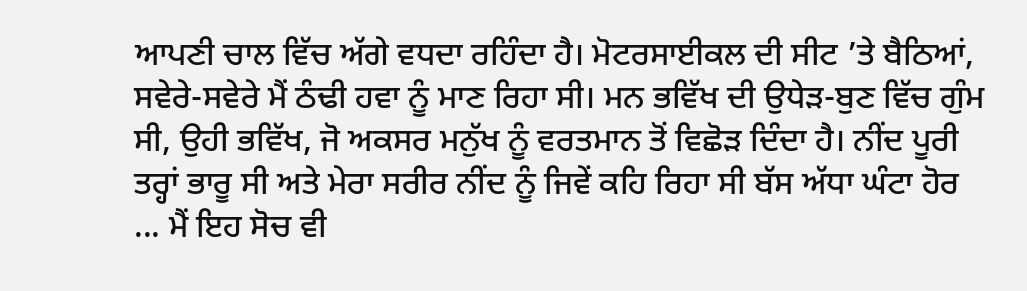ਆਪਣੀ ਚਾਲ ਵਿੱਚ ਅੱਗੇ ਵਧਦਾ ਰਹਿੰਦਾ ਹੈ। ਮੋਟਰਸਾਈਕਲ ਦੀ ਸੀਟ ’ਤੇ ਬੈਠਿਆਂ, ਸਵੇਰੇ-ਸਵੇਰੇ ਮੈਂ ਠੰਢੀ ਹਵਾ ਨੂੰ ਮਾਣ ਰਿਹਾ ਸੀ। ਮਨ ਭਵਿੱਖ ਦੀ ਉਧੇੜ-ਬੁਣ ਵਿੱਚ ਗੁੰਮ ਸੀ, ਉਹੀ ਭਵਿੱਖ, ਜੋ ਅਕਸਰ ਮਨੁੱਖ ਨੂੰ ਵਰਤਮਾਨ ਤੋਂ ਵਿਛੋੜ ਦਿੰਦਾ ਹੈ। ਨੀਂਦ ਪੂਰੀ ਤਰ੍ਹਾਂ ਭਾਰੂ ਸੀ ਅਤੇ ਮੇਰਾ ਸਰੀਰ ਨੀਂਦ ਨੂੰ ਜਿਵੇਂ ਕਹਿ ਰਿਹਾ ਸੀ ਬੱਸ ਅੱਧਾ ਘੰਟਾ ਹੋਰ ... ਮੈਂ ਇਹ ਸੋਚ ਵੀ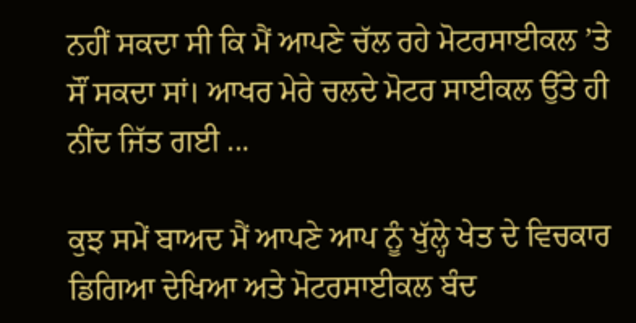ਨਹੀਂ ਸਕਦਾ ਸੀ ਕਿ ਮੈਂ ਆਪਣੇ ਚੱਲ ਰਹੇ ਮੋਟਰਸਾਈਕਲ ’ਤੇ ਸੌਂ ਸਕਦਾ ਸਾਂ। ਆਖਰ ਮੇਰੇ ਚਲਦੇ ਮੋਟਰ ਸਾਈਕਲ ਉੱਤੇ ਹੀ ਨੀਂਦ ਜਿੱਤ ਗਈ ...

ਕੁਝ ਸਮੇਂ ਬਾਅਦ ਮੈਂ ਆਪਣੇ ਆਪ ਨੂੰ ਖੁੱਲ੍ਹੇ ਖੇਤ ਦੇ ਵਿਚਕਾਰ ਡਿਗਿਆ ਦੇਖਿਆ ਅਤੇ ਮੋਟਰਸਾਈਕਲ ਬੰਦ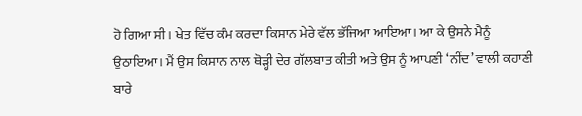ਹੋ ਗਿਆ ਸੀ। ਖੇਤ ਵਿੱਚ ਕੰਮ ਕਰਦਾ ਕਿਸਾਨ ਮੇਰੇ ਵੱਲ ਭੱਜਿਆ ਆਇਆ। ਆ ਕੇ ਉਸਨੇ ਮੈਨੂੰ ਉਠਾਇਆ। ਮੈਂ ਉਸ ਕਿਸਾਨ ਨਾਲ ਥੋੜ੍ਹੀ ਦੇਰ ਗੱਲਬਾਤ ਕੀਤੀ ਅਤੇ ਉਸ ਨੂੰ ਆਪਣੀ ‘ਨੀਂਦ’ ਵਾਲੀ ਕਹਾਣੀ ਬਾਰੇ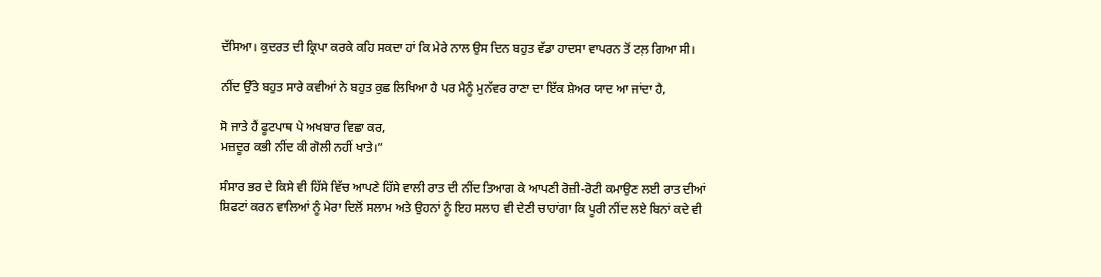ਦੱਸਿਆ। ਕੁਦਰਤ ਦੀ ਕ੍ਰਿਪਾ ਕਰਕੇ ਕਹਿ ਸਕਦਾ ਹਾਂ ਕਿ ਮੇਰੇ ਨਾਲ ਉਸ ਦਿਨ ਬਹੁਤ ਵੱਡਾ ਹਾਦਸਾ ਵਾਪਰਨ ਤੋਂ ਟਲ਼ ਗਿਆ ਸੀ।

ਨੀਂਦ ਉੱਤੇ ਬਹੁਤ ਸਾਰੇ ਕਵੀਆਂ ਨੇ ਬਹੁਤ ਕੁਛ ਲਿਖਿਆ ਹੈ ਪਰ ਮੈਨੂੰ ਮੁਨੱਵਰ ਰਾਣਾ ਦਾ ਇੱਕ ਸ਼ੇਅਰ ਯਾਦ ਆ ਜਾਂਦਾ ਹੈ,

ਸੋ ਜਾਤੇ ਹੈਂ ਫੂਟਪਾਥ ਪੇ ਅਖਬਾਰ ਵਿਛਾ ਕਰ,
ਮਜ਼ਦੂਰ ਕਭੀ ਨੀਂਦ ਕੀ ਗੋਲੀ ਨਹੀਂ ਖਾਤੇ।”

ਸੰਸਾਰ ਭਰ ਦੇ ਕਿਸੇ ਵੀ ਹਿੱਸੇ ਵਿੱਚ ਆਪਣੇ ਹਿੱਸੇ ਵਾਲੀ ਰਾਤ ਦੀ ਨੀਂਦ ਤਿਆਗ ਕੇ ਆਪਣੀ ਰੋਜ਼ੀ-ਰੋਟੀ ਕਮਾਉਣ ਲਈ ਰਾਤ ਦੀਆਂ ਸ਼ਿਫਟਾਂ ਕਰਨ ਵਾਲਿਆਂ ਨੂੰ ਮੇਰਾ ਦਿਲੋਂ ਸਲਾਮ ਅਤੇ ਉਹਨਾਂ ਨੂੰ ਇਹ ਸਲਾਹ ਵੀ ਦੇਣੀ ਚਾਹਾਂਗਾ ਕਿ ਪੂਰੀ ਨੀਂਦ ਲਏ ਬਿਨਾਂ ਕਦੇ ਵੀ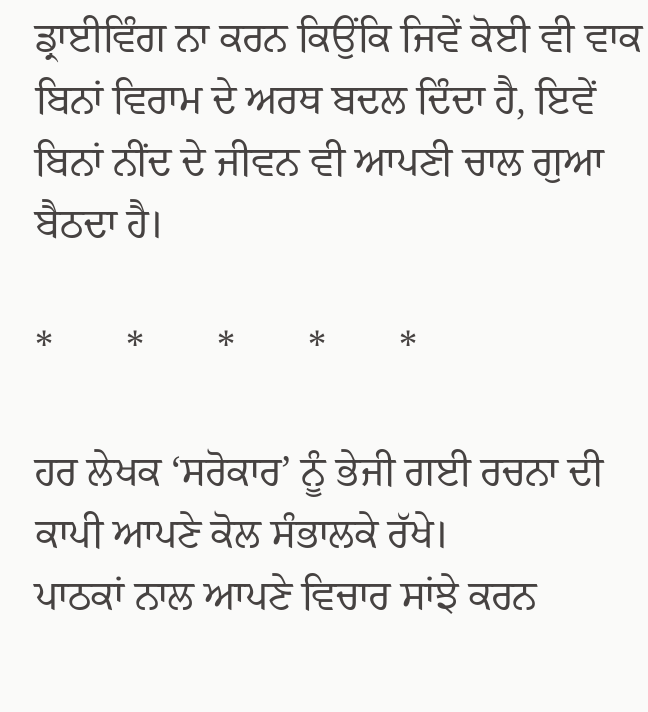ਡ੍ਰਾਈਵਿੰਗ ਨਾ ਕਰਨ ਕਿਉਂਕਿ ਜਿਵੇਂ ਕੋਈ ਵੀ ਵਾਕ ਬਿਨਾਂ ਵਿਰਾਮ ਦੇ ਅਰਥ ਬਦਲ ਦਿੰਦਾ ਹੈ, ਇਵੇਂ ਬਿਨਾਂ ਨੀਂਦ ਦੇ ਜੀਵਨ ਵੀ ਆਪਣੀ ਚਾਲ ਗੁਆ ਬੈਠਦਾ ਹੈ।

*       *       *       *       *

ਹਰ ਲੇਖਕ ‘ਸਰੋਕਾਰ’ ਨੂੰ ਭੇਜੀ ਗਈ ਰਚਨਾ ਦੀ ਕਾਪੀ ਆਪਣੇ ਕੋਲ ਸੰਭਾਲਕੇ ਰੱਖੇ।
ਪਾਠਕਾਂ ਨਾਲ ਆਪਣੇ ਵਿਚਾਰ ਸਾਂਝੇ ਕਰਨ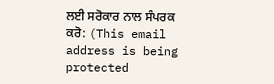ਲਈ ਸਰੋਕਾਰ ਨਾਲ ਸੰਪਰਕ ਕਰੋ: (This email address is being protected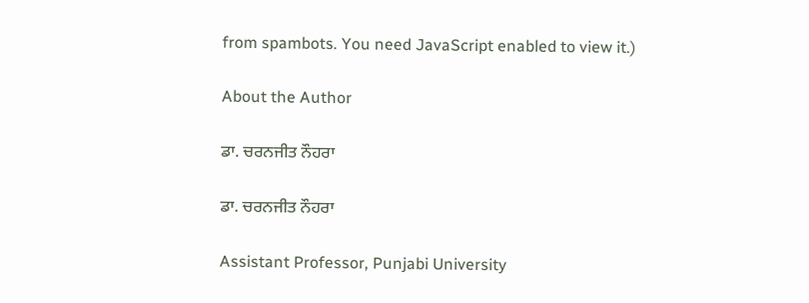from spambots. You need JavaScript enabled to view it.)

About the Author

ਡਾ. ਚਰਨਜੀਤ ਨੌਹਰਾ

ਡਾ. ਚਰਨਜੀਤ ਨੌਹਰਾ

Assistant Professor, Punjabi University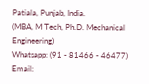Patiala, Punjab, India.
(MBA, M Tech, Ph.D. Mechanical Engineering)
Whatsapp: (91 - 81466 - 46477)
Email: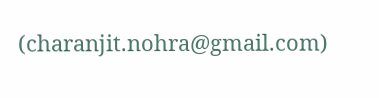(charanjit.nohra@gmail.com)